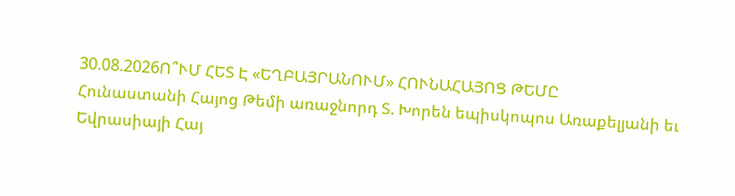30.08.2026Ո՞ՒՄ ՀԵՏ Է «ԵՂԲԱՅՐԱՆՈՒՄ» ՀՈՒՆԱՀԱՅՈՑ ԹԵՄԸ
Հունաստանի Հայոց Թեմի առաջնորդ Տ. Խորեն եպիսկոպոս Առաքելյանի եւ Եվրասիայի Հայ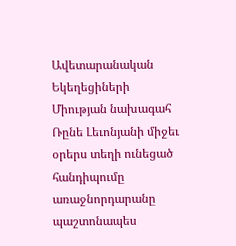Ավետարանական Եկեղեցիների Միության նախագահ Ռընե Լեւոնյանի միջեւ օրերս տեղի ունեցած հանդիպումը առաջնորդարանը պաշտոնապես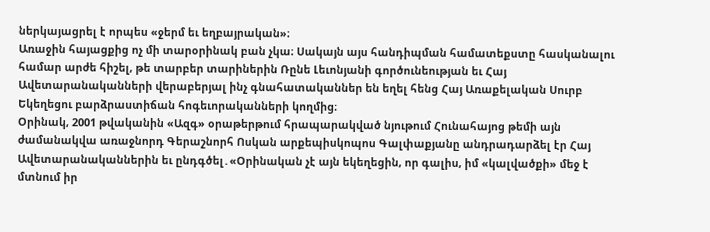ներկայացրել է որպես «ջերմ եւ եղբայրական»։
Առաջին հայացքից ոչ մի տարօրինակ բան չկա։ Սակայն այս հանդիպման համատեքստը հասկանալու համար արժե հիշել, թե տարբեր տարիներին Ռընե Լեւոնյանի գործունեության եւ Հայ Ավետարանականների վերաբերյալ ինչ գնահատականներ են եղել հենց Հայ Առաքելական Սուրբ Եկեղեցու բարձրաստիճան հոգեւորականների կողմից։
Օրինակ, 2001 թվականին «Ազգ» օրաթերթում հրապարակված նյութում Հունահայոց թեմի այն ժամանակվա առաջնորդ Գերաշնորհ Ոսկան արքեպիսկոպոս Գալփաքյանը անդրադարձել էր Հայ Ավետարանականներին եւ ընդգծել․«Օրինական չէ այն եկեղեցին, որ գալիս, իմ «կալվածքի» մեջ է մտնում իր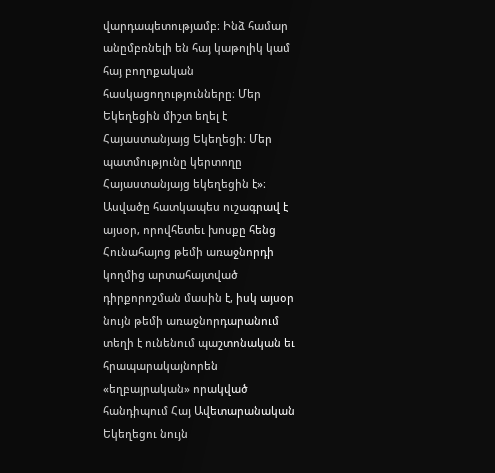վարդապետությամբ։ Ինձ համար անըմբռնելի են հայ կաթոլիկ կամ հայ բողոքական հասկացողությունները։ Մեր Եկեղեցին միշտ եղել է Հայաստանյայց Եկեղեցի։ Մեր պատմությունը կերտողը Հայաստանյայց եկեղեցին է»։
Ասվածը հատկապես ուշագրավ է այսօր, որովհետեւ խոսքը հենց Հունահայոց թեմի առաջնորդի կողմից արտահայտված դիրքորոշման մասին է, իսկ այսօր նույն թեմի առաջնորդարանում տեղի է ունենում պաշտոնական եւ հրապարակայնորեն «եղբայրական» որակված հանդիպում Հայ Ավետարանական Եկեղեցու նույն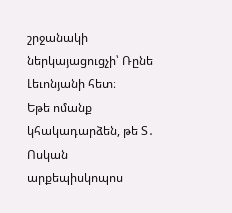շրջանակի ներկայացուցչի՝ Ռընե Լեւոնյանի հետ։
Եթե ոմանք կհակադարձեն, թե Տ․ Ոսկան արքեպիսկոպոս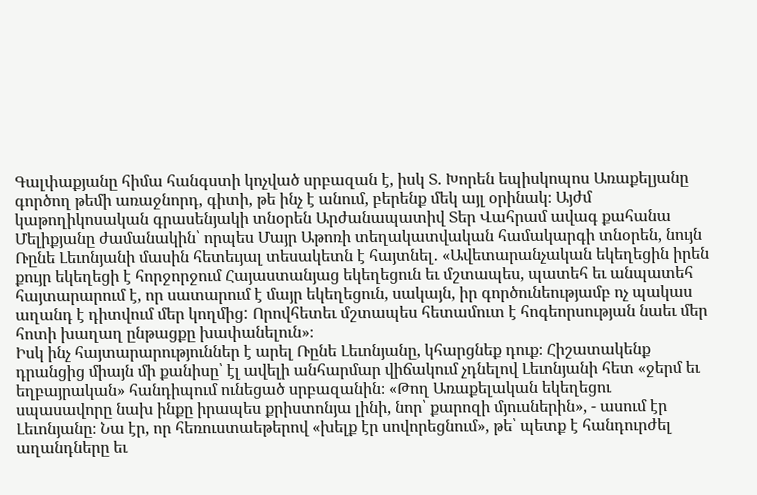Գալփաքյանը հիմա հանգստի կոչված սրբազան է, իսկ Տ. Խորեն եպիսկոպոս Առաքելյանը գործող թեմի առաջնորդ, գիտի, թե ինչ է անում, բերենք մեկ այլ օրինակ։ Այժմ կաթողիկոսական գրասենյակի տնօրեն Արժանապատիվ Տեր Վահրամ ավագ քահանա Մելիքյանը ժամանակին՝ որպես Մայր Աթոռի տեղակատվական համակարգի տնօրեն, նույն Ռընե Լեւոնյանի մասին հետեւյալ տեսակետն է հայտնել․ «Ավետարանչական եկեղեցին իրեն քույր եկեղեցի է հորջորջում Հայաստանյաց եկեղեցուն եւ մշտապես, պատեհ եւ անպատեհ հայտարարում է, որ սատարում է մայր եկեղեցուն, սակայն, իր գործունեությամբ ոչ պակաս աղանդ է դիտվում մեր կողմից: Որովհետեւ մշտապես հետամուտ է հոգեորսության նաեւ մեր հոտի խաղաղ ընթացքը խափանելուն»։
Իսկ ինչ հայտարարություններ է արել Ռընե Լեւոնյանը, կհարցնեք դուք։ Հիշատակենք դրանցից միայն մի քանիսը՝ էլ ավելի անհարմար վիճակում չդնելով Լեւոնյանի հետ «ջերմ եւ եղբայրական» հանդիպում ունեցած սրբազանին։ «Թող Առաքելական եկեղեցու սպասավորը նախ ինքը իրապես քրիստոնյա լինի, նոր՝ քարոզի մյուսներին», - ասում էր Լեւոնյանը։ Նա էր, որ հեռուստաեթերով «խելք էր սովորեցնում», թե՝ պետք է հանդուրժել աղանդները եւ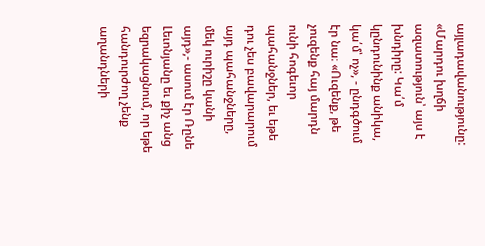այլադավանությունը: «Մարդու խղճի ազատություն՝ այս է խնդիրը: Կա՛մ կընդունինք անիկա, կա՛մ՝ ոչ», - ընդգծում էր նա։ «Ուզենք, թե չուզենք հայ մարդն ունի հոգեւոր պահանջներ, եւ եթե դու չես բավարարում այդ պահանջները, մեկ ուրիշը կանի այդ»,- ասում էր Ռընե Լեւոնյանը եւ քիչ անց եզրակացնում, որ եթե հանդուրժող չենք աղանդների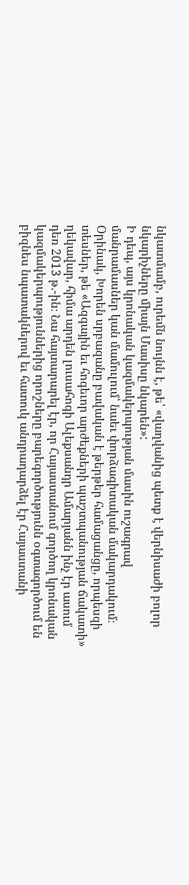նկատմամբ, ուրեմն նույնն է, թե՝ «վաղվանից պետք է վերնիսաժի բոլոր նկարիչները միայն Մասիսը նկարեն»:
Ի դեպ, այս կրոնական կազմակերպության մասին ուշագրավ մանրամասներ կան մամուլում՝ նաեւ փորձագիտական մակարդակում։ Օրինակ, Խորեն սրբազանը բավական է թերթեր համացանցը, որպեսզի տեսներ, թե «Ազգային եւ հոգեւոր արժեքների պաշտպանության ճակատի» ղեկավար, հիմա արդեն լուսահոգի Ալեքսանդր Ամարյանն ինչ էր ասում դեռ 2013 թ.-ին։ Նա հայտարարել էր, որ Հայաստանում գործող կրոնական կազմակերպություններից որոշները բարեգործությունն օգտագործում են բիզնես նպատակներով եւ հատուկ անդրադարձել էր Հայաստանի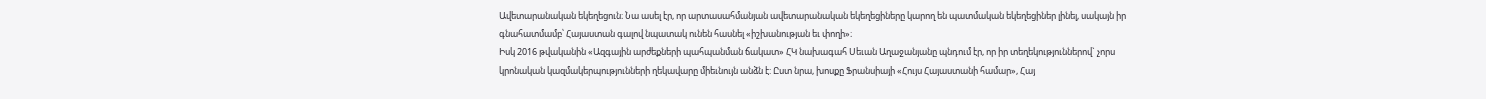Ավետարանական եկեղեցուն։ Նա ասել էր, որ արտասահմանյան ավետարանական եկեղեցիները կարող են պատմական եկեղեցիներ լինել, սակայն իր գնահատմամբ՝ Հայաստան գալով նպատակ ունեն հասնել «իշխանության եւ փողի»։
Իսկ 2016 թվականին «Ազգային արժեքների պահպանման ճակատ» ՀԿ նախագահ Սեւան Աղաջանյանը պնդում էր, որ իր տեղեկություններով` չորս կրոնական կազմակերպությունների ղեկավարը միեւնույն անձն է: Ըստ նրա, խոսքը Ֆրանսիայի «Հույս Հայաստանի համար», Հայ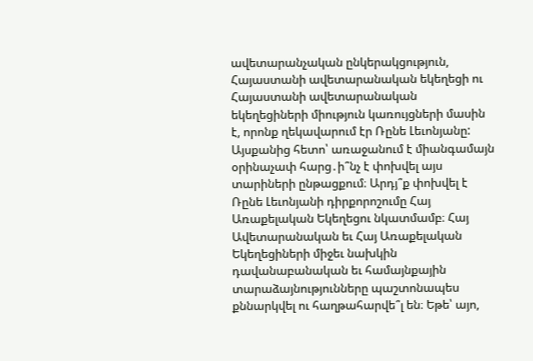ավետարանչական ընկերակցություն, Հայաստանի ավետարանական եկեղեցի ու Հայաստանի ավետարանական եկեղեցիների միություն կառույցների մասին է, որոնք ղեկավարում էր Ռընե Լեւոնյանը:
Այսքանից հետո՝ առաջանում է միանգամայն օրինաչափ հարց․ի՞նչ է փոխվել այս տարիների ընթացքում։ Արդյ՞ք փոխվել է Ռընե Լեւոնյանի դիրքորոշումը Հայ Առաքելական Եկեղեցու նկատմամբ։ Հայ Ավետարանական եւ Հայ Առաքելական Եկեղեցիների միջեւ նախկին դավանաբանական եւ համայնքային տարաձայնությունները պաշտոնապես քննարկվել ու հաղթահարվե՞լ են։ Եթե՝ այո,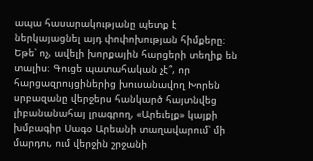ապա հասարակությանը պետք է ներկայացնել այդ փոփոխության հիմքերը։ Եթե՝ ոչ, ավելի խորքային հարցերի տեղիք են տալիս։ Գուցե պատահական չէ՞, որ հարցազրույցիներից խուսանավող Խորեն սրբազանը վերջերս հանկարծ հայտնվեց լիբանանահայ լրագրող, «Արեւելք» կայքի խմբագիր Սագօ Արեանի տաղավարում՝ մի մարդու, ում վերջին շրջանի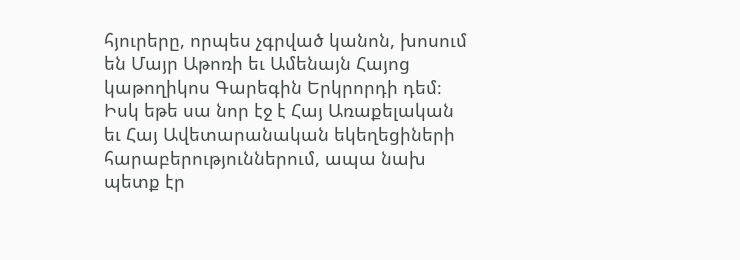հյուրերը, որպես չգրված կանոն, խոսում են Մայր Աթոռի եւ Ամենայն Հայոց կաթողիկոս Գարեգին Երկրորդի դեմ։
Իսկ եթե սա նոր էջ է Հայ Առաքելական եւ Հայ Ավետարանական եկեղեցիների հարաբերություններում, ապա նախ պետք էր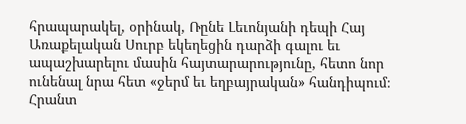հրապարակել, օրինակ, Ռընե Լեւոնյանի դեպի Հայ Առաքելական Սուրբ եկեղեցին դարձի գալու եւ ապաշխարելու մասին հայտարարությունը, հետո նոր ունենալ նրա հետ «ջերմ եւ եղբայրական» հանդիպում։
Հրանտ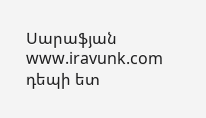Սարաֆյան
www.iravunk.com
դեպի ետ